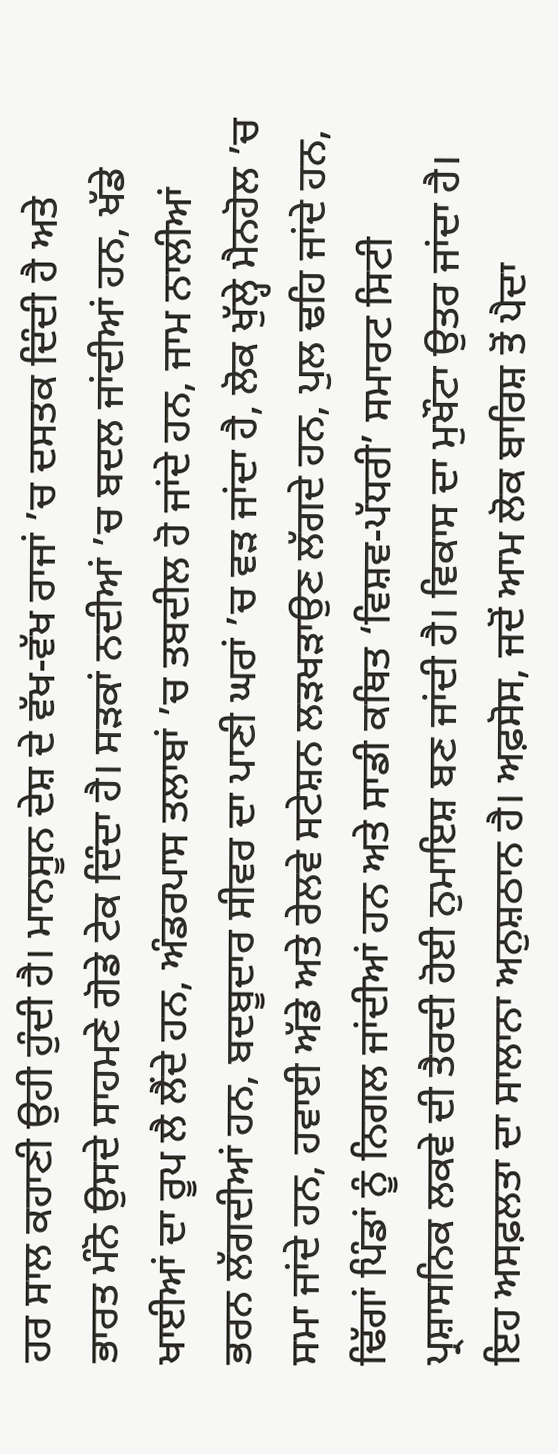ਹਰ ਸਾਲ ਕਹਾਣੀ ਉਹੀ ਹੁੰਦੀ ਹੈ। ਮਾਨਸੂਨ ਦੇਸ਼ ਦੇ ਵੱਖ-ਵੱਖ ਰਾਜਾਂ ’ਚ ਦਸਤਕ ਦਿੰਦੀ ਹੈ ਅਤੇ ਭਾਰਤ ਮੰਨੋ ਉਸਦੇ ਸਾਹਮਣੇ ਗੋਡੇ ਟੇਕ ਦਿੰਦਾ ਹੈ। ਸੜਕਾਂ ਨਦੀਆਂ ’ਚ ਬਦਲ ਜਾਂਦੀਆਂ ਹਨ, ਖੱਡੇ ਖਾਈਆਂ ਦਾ ਰੂਪ ਲੈ ਲੈਂਦੇ ਹਨ, ਅੰਡਰਪਾਸ ਤਲਾਬਾਂ ’ਚ ਤਬਦੀਲ ਹੋ ਜਾਂਦੇ ਹਨ, ਜਾਮ ਨਾਲੀਆਂ ਭਰਨ ਲੱਗਦੀਆਂ ਹਨ, ਬਦਬੂਦਾਰ ਸੀਵਰ ਦਾ ਪਾਣੀ ਘਰਾਂ ’ਚ ਵੜ ਜਾਂਦਾ ਹੈ, ਲੋਕ ਖੁੱਲ੍ਹੇ ਮੈਨਹੋਲ ’ਚ ਸਮਾ ਜਾਂਦੇ ਹਨ, ਹਵਾਈ ਅੱਡੇ ਅਤੇ ਰੇਲਵੇ ਸਟੇਸ਼ਨ ਲੜਖੜਾਉਣ ਲੱਗਦੇ ਹਨ, ਪੁਲ ਢਹਿ ਜਾਂਦੇ ਹਨ, ਢਿੱਗਾਂ ਪਿੰਡਾਂ ਨੂੰ ਨਿਗਲ ਜਾਂਦੀਆਂ ਹਨ ਅਤੇ ਸਾਡੀ ਕਥਿਤ ‘ਵਿਸ਼ਵ-ਪੱਧਰੀ’ ਸਮਾਰਟ ਸਿਟੀ ਪ੍ਰਸ਼ਾਸਨਿਕ ਲਕਵੇ ਦੀ ਤੈਰਦੀ ਹੋਈ ਨੁਮਾਇਸ਼ ਬਣ ਜਾਂਦੀ ਹੈ। ਵਿਕਾਸ ਦਾ ਮੁਖੌਟਾ ਉਤਰ ਜਾਂਦਾ ਹੈ। ਇਹ ਅਸਫ਼ਲਤਾ ਦਾ ਸਾਲਾਨਾ ਅਨੁਸ਼ਠਾਨ ਹੈ। ਅਫ਼ਸੋਸ, ਜਦੋਂ ਆਮ ਲੋਕ ਬਾਰਿਸ਼ ਤੋਂ ਪੈਦਾ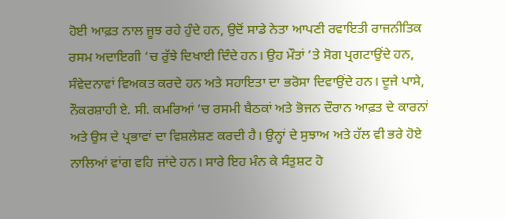ਹੋਈ ਆਫ਼ਤ ਨਾਲ ਜੂਝ ਰਹੇ ਹੁੰਦੇ ਹਨ, ਉਦੋਂ ਸਾਡੇ ਨੇਤਾ ਆਪਣੀ ਰਵਾਇਤੀ ਰਾਜਨੀਤਿਕ ਰਸਮ ਅਦਾਇਗੀ ’ਚ ਰੁੱਝੇ ਦਿਖਾਈ ਦਿੰਦੇ ਹਨ। ਉਹ ਮੌਤਾਂ ’ਤੇ ਸੋਗ ਪ੍ਰਗਟਾਉਂਦੇ ਹਨ, ਸੰਵੇਦਨਾਵਾਂ ਵਿਅਕਤ ਕਰਦੇ ਹਨ ਅਤੇ ਸਹਾਇਤਾ ਦਾ ਭਰੋਸਾ ਦਿਵਾਉਂਦੇ ਹਨ। ਦੂਜੇ ਪਾਸੇ, ਨੌਕਰਸ਼ਾਹੀ ਏ. ਸੀ. ਕਮਰਿਆਂ ’ਚ ਰਸਮੀ ਬੈਠਕਾਂ ਅਤੇ ਭੋਜਨ ਦੌਰਾਨ ਆਫ਼ਤ ਦੇ ਕਾਰਨਾਂ ਅਤੇ ਉਸ ਦੇ ਪ੍ਰਭਾਵਾਂ ਦਾ ਵਿਸ਼ਲੇਸ਼ਣ ਕਰਦੀ ਹੈ। ਉਨ੍ਹਾਂ ਦੇ ਸੁਝਾਅ ਅਤੇ ਹੱਲ ਵੀ ਭਰੇ ਹੋਏ ਨਾਲਿਆਂ ਵਾਂਗ ਵਹਿ ਜਾਂਦੇ ਹਨ। ਸਾਰੇ ਇਹ ਮੰਨ ਕੇ ਸੰਤੁਸ਼ਟ ਹੋ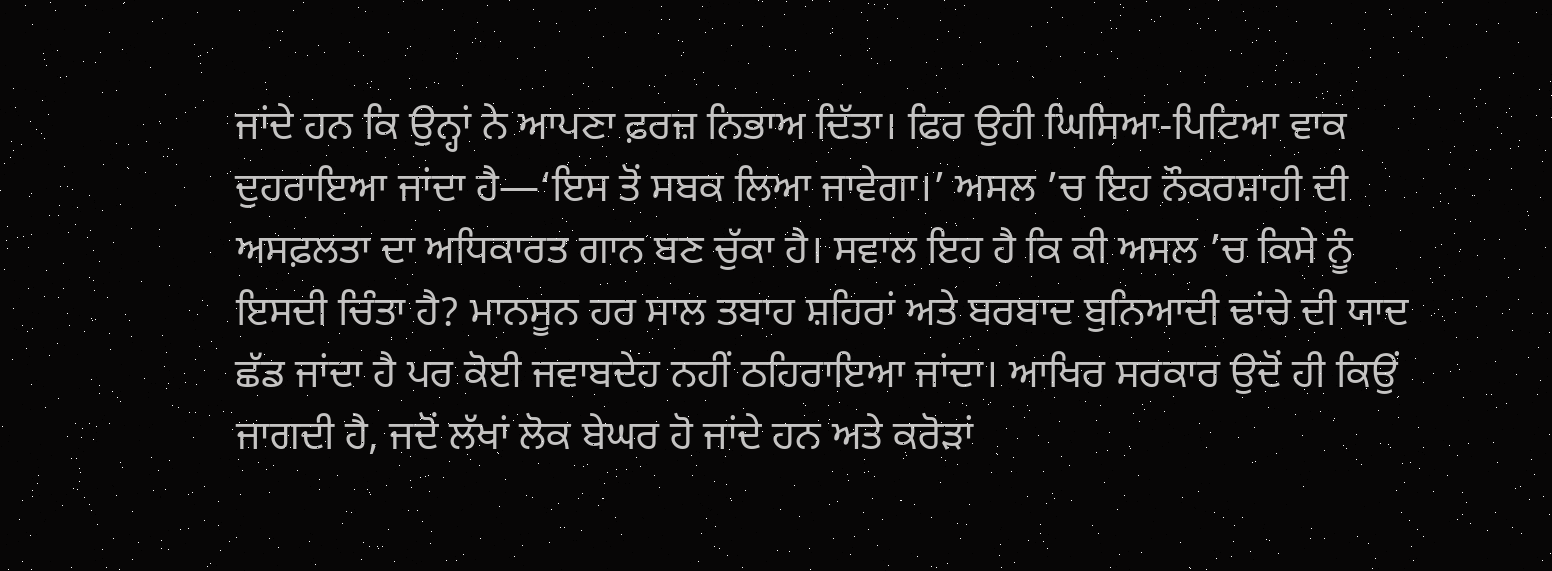ਜਾਂਦੇ ਹਨ ਕਿ ਉਨ੍ਹਾਂ ਨੇ ਆਪਣਾ ਫ਼ਰਜ਼ ਨਿਭਾਅ ਦਿੱਤਾ। ਫਿਰ ਉਹੀ ਘਿਸਿਆ-ਪਿਟਿਆ ਵਾਕ ਦੁਹਰਾਇਆ ਜਾਂਦਾ ਹੈ—‘ਇਸ ਤੋਂ ਸਬਕ ਲਿਆ ਜਾਵੇਗਾ।’ ਅਸਲ ’ਚ ਇਹ ਨੌਕਰਸ਼ਾਹੀ ਦੀ ਅਸਫ਼ਲਤਾ ਦਾ ਅਧਿਕਾਰਤ ਗਾਨ ਬਣ ਚੁੱਕਾ ਹੈ। ਸਵਾਲ ਇਹ ਹੈ ਕਿ ਕੀ ਅਸਲ ’ਚ ਕਿਸੇ ਨੂੰ ਇਸਦੀ ਚਿੰਤਾ ਹੈ? ਮਾਨਸੂਨ ਹਰ ਸਾਲ ਤਬਾਹ ਸ਼ਹਿਰਾਂ ਅਤੇ ਬਰਬਾਦ ਬੁਨਿਆਦੀ ਢਾਂਚੇ ਦੀ ਯਾਦ ਛੱਡ ਜਾਂਦਾ ਹੈ ਪਰ ਕੋਈ ਜਵਾਬਦੇਹ ਨਹੀਂ ਠਹਿਰਾਇਆ ਜਾਂਦਾ। ਆਖਿਰ ਸਰਕਾਰ ਉਦੋਂ ਹੀ ਕਿਉਂ ਜਾਗਦੀ ਹੈ, ਜਦੋਂ ਲੱਖਾਂ ਲੋਕ ਬੇਘਰ ਹੋ ਜਾਂਦੇ ਹਨ ਅਤੇ ਕਰੋੜਾਂ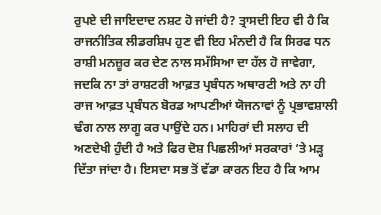ਰੁਪਏ ਦੀ ਜਾਇਦਾਦ ਨਸ਼ਟ ਹੋ ਜਾਂਦੀ ਹੈ? ਤ੍ਰਾਸਦੀ ਇਹ ਵੀ ਹੈ ਕਿ ਰਾਜਨੀਤਿਕ ਲੀਡਰਸ਼ਿਪ ਹੁਣ ਵੀ ਇਹ ਮੰਨਦੀ ਹੈ ਕਿ ਸਿਰਫ ਧਨ ਰਾਸ਼ੀ ਮਨਜ਼ੂਰ ਕਰ ਦੇਣ ਨਾਲ ਸਮੱਸਿਆ ਦਾ ਹੱਲ ਹੋ ਜਾਵੇਗਾ, ਜਦਕਿ ਨਾ ਤਾਂ ਰਾਸ਼ਟਰੀ ਆਫ਼ਤ ਪ੍ਰਬੰਧਨ ਅਥਾਰਟੀ ਅਤੇ ਨਾ ਹੀ ਰਾਜ ਆਫ਼ਤ ਪ੍ਰਬੰਧਨ ਬੋਰਡ ਆਪਣੀਆਂ ਯੋਜਨਾਵਾਂ ਨੂੰ ਪ੍ਰਭਾਵਸ਼ਾਲੀ ਢੰਗ ਨਾਲ ਲਾਗੂ ਕਰ ਪਾਉਂਦੇ ਹਨ। ਮਾਹਿਰਾਂ ਦੀ ਸਲਾਹ ਦੀ ਅਣਦੇਖੀ ਹੁੰਦੀ ਹੈ ਅਤੇ ਫਿਰ ਦੋਸ਼ ਪਿਛਲੀਆਂ ਸਰਕਾਰਾਂ ’ਤੇ ਮੜ੍ਹ ਦਿੱਤਾ ਜਾਂਦਾ ਹੈ। ਇਸਦਾ ਸਭ ਤੋਂ ਵੱਡਾ ਕਾਰਨ ਇਹ ਹੈ ਕਿ ਆਮ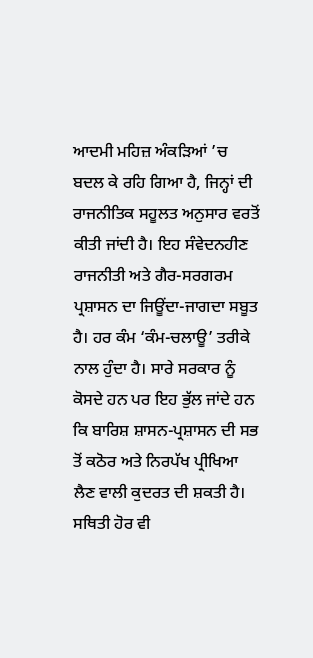ਆਦਮੀ ਮਹਿਜ਼ ਅੰਕੜਿਆਂ ’ਚ ਬਦਲ ਕੇ ਰਹਿ ਗਿਆ ਹੈ, ਜਿਨ੍ਹਾਂ ਦੀ ਰਾਜਨੀਤਿਕ ਸਹੂਲਤ ਅਨੁਸਾਰ ਵਰਤੋਂ ਕੀਤੀ ਜਾਂਦੀ ਹੈ। ਇਹ ਸੰਵੇਦਨਹੀਣ ਰਾਜਨੀਤੀ ਅਤੇ ਗੈਰ-ਸਰਗਰਮ ਪ੍ਰਸ਼ਾਸਨ ਦਾ ਜਿਊਂਦਾ-ਜਾਗਦਾ ਸਬੂਤ ਹੈ। ਹਰ ਕੰਮ ‘ਕੰਮ-ਚਲਾਊ’ ਤਰੀਕੇ ਨਾਲ ਹੁੰਦਾ ਹੈ। ਸਾਰੇ ਸਰਕਾਰ ਨੂੰ ਕੋਸਦੇ ਹਨ ਪਰ ਇਹ ਭੁੱਲ ਜਾਂਦੇ ਹਨ ਕਿ ਬਾਰਿਸ਼ ਸ਼ਾਸਨ-ਪ੍ਰਸ਼ਾਸਨ ਦੀ ਸਭ ਤੋਂ ਕਠੋਰ ਅਤੇ ਨਿਰਪੱਖ ਪ੍ਰੀਖਿਆ ਲੈਣ ਵਾਲੀ ਕੁਦਰਤ ਦੀ ਸ਼ਕਤੀ ਹੈ। ਸਥਿਤੀ ਹੋਰ ਵੀ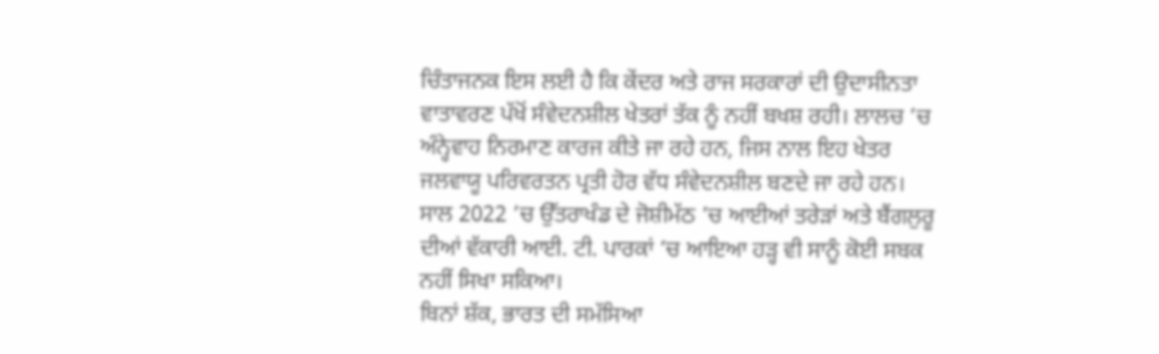ਚਿੰਤਾਜਨਕ ਇਸ ਲਈ ਹੈ ਕਿ ਕੇਂਦਰ ਅਤੇ ਰਾਜ ਸਰਕਾਰਾਂ ਦੀ ਉਦਾਸੀਨਤਾ ਵਾਤਾਵਰਣ ਪੱਖੋਂ ਸੰਵੇਦਨਸ਼ੀਲ ਖੇਤਰਾਂ ਤੱਕ ਨੂੰ ਨਹੀਂ ਬਖਸ਼ ਰਹੀ। ਲਾਲਚ ’ਚ ਅੰਨ੍ਹੇਵਾਹ ਨਿਰਮਾਣ ਕਾਰਜ ਕੀਤੇ ਜਾ ਰਹੇ ਹਨ, ਜਿਸ ਨਾਲ ਇਹ ਖੇਤਰ ਜਲਵਾਯੂ ਪਰਿਵਰਤਨ ਪ੍ਰਤੀ ਹੋਰ ਵੱਧ ਸੰਵੇਦਨਸ਼ੀਲ ਬਣਦੇ ਜਾ ਰਹੇ ਹਨ। ਸਾਲ 2022 ’ਚ ਉੱਤਰਾਖੰਡ ਦੇ ਜੋਸ਼ੀਮੱਠ ’ਚ ਆਈਆਂ ਤਰੇੜਾਂ ਅਤੇ ਬੈਂਗਲੁਰੂ ਦੀਆਂ ਵੱਕਾਰੀ ਆਈ. ਟੀ. ਪਾਰਕਾਂ ’ਚ ਆਇਆ ਹੜ੍ਹ ਵੀ ਸਾਨੂੰ ਕੋਈ ਸਬਕ ਨਹੀਂ ਸਿਖਾ ਸਕਿਆ।
ਬਿਨਾਂ ਸ਼ੱਕ, ਭਾਰਤ ਦੀ ਸਮੱਸਿਆ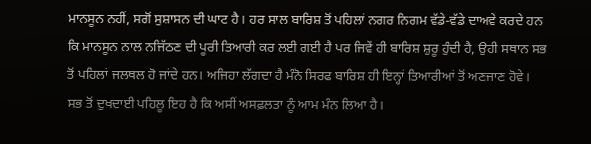ਮਾਨਸੂਨ ਨਹੀਂ, ਸਗੋਂ ਸੁਸ਼ਾਸਨ ਦੀ ਘਾਟ ਹੈ। ਹਰ ਸਾਲ ਬਾਰਿਸ਼ ਤੋਂ ਪਹਿਲਾਂ ਨਗਰ ਨਿਗਮ ਵੱਡੇ-ਵੱਡੇ ਦਾਅਵੇ ਕਰਦੇ ਹਨ ਕਿ ਮਾਨਸੂਨ ਨਾਲ ਨਜਿੱਠਣ ਦੀ ਪੂਰੀ ਤਿਆਰੀ ਕਰ ਲਈ ਗਈ ਹੈ ਪਰ ਜਿਵੇਂ ਹੀ ਬਾਰਿਸ਼ ਸ਼ੁਰੂ ਹੁੰਦੀ ਹੈ, ਉਹੀ ਸਥਾਨ ਸਭ ਤੋਂ ਪਹਿਲਾਂ ਜਲਥਲ ਹੋ ਜਾਂਦੇ ਹਨ। ਅਜਿਹਾ ਲੱਗਦਾ ਹੈ ਮੰਨੋ ਸਿਰਫ ਬਾਰਿਸ਼ ਹੀ ਇਨ੍ਹਾਂ ਤਿਆਰੀਆਂ ਤੋਂ ਅਣਜਾਣ ਹੋਵੇ। ਸਭ ਤੋਂ ਦੁਖਦਾਈ ਪਹਿਲੂ ਇਹ ਹੈ ਕਿ ਅਸੀਂ ਅਸਫ਼ਲਤਾ ਨੂੰ ਆਮ ਮੰਨ ਲਿਆ ਹੈ।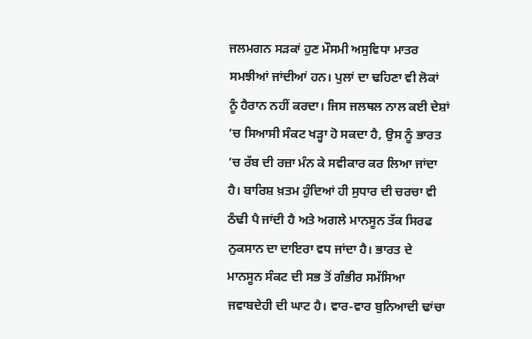ਜਲਮਗਨ ਸੜਕਾਂ ਹੁਣ ਮੌਸਮੀ ਅਸੁਵਿਧਾ ਮਾਤਰ ਸਮਝੀਆਂ ਜਾਂਦੀਆਂ ਹਨ। ਪੁਲਾਂ ਦਾ ਢਹਿਣਾ ਵੀ ਲੋਕਾਂ ਨੂੰ ਹੈਰਾਨ ਨਹੀਂ ਕਰਦਾ। ਜਿਸ ਜਲਥਲ ਨਾਲ ਕਈ ਦੇਸ਼ਾਂ ’ਚ ਸਿਆਸੀ ਸੰਕਟ ਖੜ੍ਹਾ ਹੋ ਸਕਦਾ ਹੈ, ਉਸ ਨੂੰ ਭਾਰਤ ’ਚ ਰੱਬ ਦੀ ਰਜ਼ਾ ਮੰਨ ਕੇ ਸਵੀਕਾਰ ਕਰ ਲਿਆ ਜਾਂਦਾ ਹੈ। ਬਾਰਿਸ਼ ਖ਼ਤਮ ਹੁੰਦਿਆਂ ਹੀ ਸੁਧਾਰ ਦੀ ਚਰਚਾ ਵੀ ਠੰਢੀ ਪੈ ਜਾਂਦੀ ਹੈ ਅਤੇ ਅਗਲੇ ਮਾਨਸੂਨ ਤੱਕ ਸਿਰਫ ਨੁਕਸਾਨ ਦਾ ਦਾਇਰਾ ਵਧ ਜਾਂਦਾ ਹੈ। ਭਾਰਤ ਦੇ ਮਾਨਸੂਨ ਸੰਕਟ ਦੀ ਸਭ ਤੋਂ ਗੰਭੀਰ ਸਮੱਸਿਆ ਜਵਾਬਦੇਹੀ ਦੀ ਘਾਟ ਹੈ। ਵਾਰ-ਵਾਰ ਬੁਨਿਆਦੀ ਢਾਂਚਾ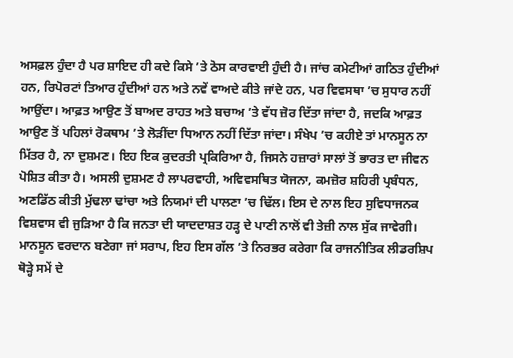ਅਸਫ਼ਲ ਹੁੰਦਾ ਹੈ ਪਰ ਸ਼ਾਇਦ ਹੀ ਕਦੇ ਕਿਸੇ ’ਤੇ ਠੋਸ ਕਾਰਵਾਈ ਹੁੰਦੀ ਹੈ। ਜਾਂਚ ਕਮੇਟੀਆਂ ਗਠਿਤ ਹੁੰਦੀਆਂ ਹਨ, ਰਿਪੋਰਟਾਂ ਤਿਆਰ ਹੁੰਦੀਆਂ ਹਨ ਅਤੇ ਨਵੇਂ ਵਾਅਦੇ ਕੀਤੇ ਜਾਂਦੇ ਹਨ, ਪਰ ਵਿਵਸਥਾ ’ਚ ਸੁਧਾਰ ਨਹੀਂ ਆਉਂਦਾ। ਆਫ਼ਤ ਆਉਣ ਤੋਂ ਬਾਅਦ ਰਾਹਤ ਅਤੇ ਬਚਾਅ ’ਤੇ ਵੱਧ ਜ਼ੋਰ ਦਿੱਤਾ ਜਾਂਦਾ ਹੈ, ਜਦਕਿ ਆਫ਼ਤ ਆਉਣ ਤੋਂ ਪਹਿਲਾਂ ਰੋਕਥਾਮ ’ਤੇ ਲੋੜੀਂਦਾ ਧਿਆਨ ਨਹੀਂ ਦਿੱਤਾ ਜਾਂਦਾ। ਸੰਖੇਪ ’ਚ ਕਹੀਏ ਤਾਂ ਮਾਨਸੂਨ ਨਾ ਮਿੱਤਰ ਹੈ, ਨਾ ਦੁਸ਼ਮਣ। ਇਹ ਇਕ ਕੁਦਰਤੀ ਪ੍ਰਕਿਰਿਆ ਹੈ, ਜਿਸਨੇ ਹਜ਼ਾਰਾਂ ਸਾਲਾਂ ਤੋਂ ਭਾਰਤ ਦਾ ਜੀਵਨ ਪੋਸ਼ਿਤ ਕੀਤਾ ਹੈ। ਅਸਲੀ ਦੁਸ਼ਮਣ ਹੈ ਲਾਪਰਵਾਹੀ, ਅਵਿਵਸਥਿਤ ਯੋਜਨਾ, ਕਮਜ਼ੋਰ ਸ਼ਹਿਰੀ ਪ੍ਰਬੰਧਨ, ਅਣਡਿੱਠ ਕੀਤੀ ਮੁੱਢਲਾ ਢਾਂਚਾ ਅਤੇ ਨਿਯਮਾਂ ਦੀ ਪਾਲਣਾ ’ਚ ਢਿੱਲ। ਇਸ ਦੇ ਨਾਲ ਇਹ ਸੁਵਿਧਾਜਨਕ ਵਿਸ਼ਵਾਸ ਵੀ ਜੁੜਿਆ ਹੈ ਕਿ ਜਨਤਾ ਦੀ ਯਾਦਦਾਸ਼ਤ ਹੜ੍ਹ ਦੇ ਪਾਣੀ ਨਾਲੋਂ ਵੀ ਤੇਜ਼ੀ ਨਾਲ ਸੁੱਕ ਜਾਵੇਗੀ।
ਮਾਨਸੂਨ ਵਰਦਾਨ ਬਣੇਗਾ ਜਾਂ ਸਰਾਪ, ਇਹ ਇਸ ਗੱਲ ’ਤੇ ਨਿਰਭਰ ਕਰੇਗਾ ਕਿ ਰਾਜਨੀਤਿਕ ਲੀਡਰਸ਼ਿਪ ਥੋੜ੍ਹੇ ਸਮੇਂ ਦੇ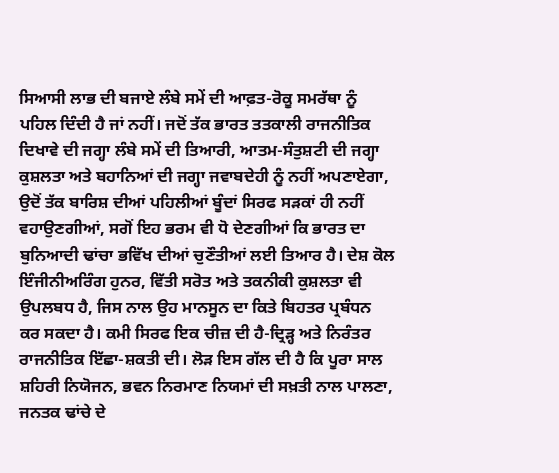ਸਿਆਸੀ ਲਾਭ ਦੀ ਬਜਾਏ ਲੰਬੇ ਸਮੇਂ ਦੀ ਆਫ਼ਤ-ਰੋਕੂ ਸਮਰੱਥਾ ਨੂੰ ਪਹਿਲ ਦਿੰਦੀ ਹੈ ਜਾਂ ਨਹੀਂ। ਜਦੋਂ ਤੱਕ ਭਾਰਤ ਤਤਕਾਲੀ ਰਾਜਨੀਤਿਕ ਦਿਖਾਵੇ ਦੀ ਜਗ੍ਹਾ ਲੰਬੇ ਸਮੇਂ ਦੀ ਤਿਆਰੀ, ਆਤਮ-ਸੰਤੁਸ਼ਟੀ ਦੀ ਜਗ੍ਹਾ ਕੁਸ਼ਲਤਾ ਅਤੇ ਬਹਾਨਿਆਂ ਦੀ ਜਗ੍ਹਾ ਜਵਾਬਦੇਹੀ ਨੂੰ ਨਹੀਂ ਅਪਣਾਏਗਾ, ਉਦੋਂ ਤੱਕ ਬਾਰਿਸ਼ ਦੀਆਂ ਪਹਿਲੀਆਂ ਬੂੰਦਾਂ ਸਿਰਫ ਸੜਕਾਂ ਹੀ ਨਹੀਂ ਵਹਾਉਣਗੀਆਂ, ਸਗੋਂ ਇਹ ਭਰਮ ਵੀ ਧੋ ਦੇਣਗੀਆਂ ਕਿ ਭਾਰਤ ਦਾ ਬੁਨਿਆਦੀ ਢਾਂਚਾ ਭਵਿੱਖ ਦੀਆਂ ਚੁਣੌਤੀਆਂ ਲਈ ਤਿਆਰ ਹੈ। ਦੇਸ਼ ਕੋਲ ਇੰਜੀਨੀਅਰਿੰਗ ਹੁਨਰ, ਵਿੱਤੀ ਸਰੋਤ ਅਤੇ ਤਕਨੀਕੀ ਕੁਸ਼ਲਤਾ ਵੀ ਉਪਲਬਧ ਹੈ, ਜਿਸ ਨਾਲ ਉਹ ਮਾਨਸੂਨ ਦਾ ਕਿਤੇ ਬਿਹਤਰ ਪ੍ਰਬੰਧਨ ਕਰ ਸਕਦਾ ਹੈ। ਕਮੀ ਸਿਰਫ ਇਕ ਚੀਜ਼ ਦੀ ਹੈ-ਦ੍ਰਿੜ੍ਹ ਅਤੇ ਨਿਰੰਤਰ ਰਾਜਨੀਤਿਕ ਇੱਛਾ-ਸ਼ਕਤੀ ਦੀ। ਲੋੜ ਇਸ ਗੱਲ ਦੀ ਹੈ ਕਿ ਪੂਰਾ ਸਾਲ ਸ਼ਹਿਰੀ ਨਿਯੋਜਨ, ਭਵਨ ਨਿਰਮਾਣ ਨਿਯਮਾਂ ਦੀ ਸਖ਼ਤੀ ਨਾਲ ਪਾਲਣਾ, ਜਨਤਕ ਢਾਂਚੇ ਦੇ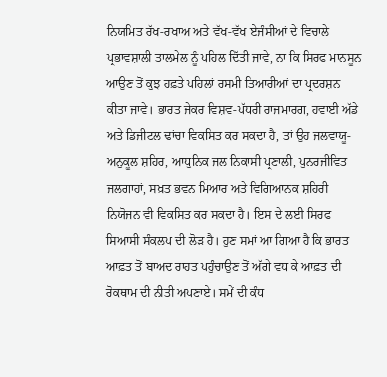ਨਿਯਮਿਤ ਰੱਖ-ਰਖਾਅ ਅਤੇ ਵੱਖ-ਵੱਖ ਏਜੰਸੀਆਂ ਦੇ ਵਿਚਾਲੇ ਪ੍ਰਭਾਵਸ਼ਾਲੀ ਤਾਲਮੇਲ ਨੂੰ ਪਹਿਲ ਦਿੱਤੀ ਜਾਵੇ, ਨਾ ਕਿ ਸਿਰਫ ਮਾਨਸੂਨ ਆਉਣ ਤੋਂ ਕੁਝ ਹਫ਼ਤੇ ਪਹਿਲਾਂ ਰਸਮੀ ਤਿਆਰੀਆਂ ਦਾ ਪ੍ਰਦਰਸ਼ਨ ਕੀਤਾ ਜਾਵੇ। ਭਾਰਤ ਜੇਕਰ ਵਿਸ਼ਵ-ਪੱਧਰੀ ਰਾਜਮਾਰਗ, ਹਵਾਈ ਅੱਡੇ ਅਤੇ ਡਿਜੀਟਲ ਢਾਂਚਾ ਵਿਕਸਿਤ ਕਰ ਸਕਦਾ ਹੈ, ਤਾਂ ਉਹ ਜਲਵਾਯੂ-ਅਨੁਕੂਲ ਸ਼ਹਿਰ, ਆਧੁਨਿਕ ਜਲ ਨਿਕਾਸੀ ਪ੍ਰਣਾਲੀ, ਪੁਨਰਜੀਵਿਤ ਜਲਗਾਹਾਂ, ਸਖ਼ਤ ਭਵਨ ਮਿਆਰ ਅਤੇ ਵਿਗਿਆਨਕ ਸ਼ਹਿਰੀ ਨਿਯੋਜਨ ਵੀ ਵਿਕਸਿਤ ਕਰ ਸਕਦਾ ਹੈ। ਇਸ ਦੇ ਲਈ ਸਿਰਫ ਸਿਆਸੀ ਸੰਕਲਪ ਦੀ ਲੋੜ ਹੈ। ਹੁਣ ਸਮਾਂ ਆ ਗਿਆ ਹੈ ਕਿ ਭਾਰਤ ਆਫ਼ਤ ਤੋਂ ਬਾਅਦ ਰਾਹਤ ਪਹੁੰਚਾਉਣ ਤੋਂ ਅੱਗੇ ਵਧ ਕੇ ਆਫ਼ਤ ਦੀ ਰੋਕਥਾਮ ਦੀ ਨੀਤੀ ਅਪਣਾਏ। ਸਮੇਂ ਦੀ ਕੰਧ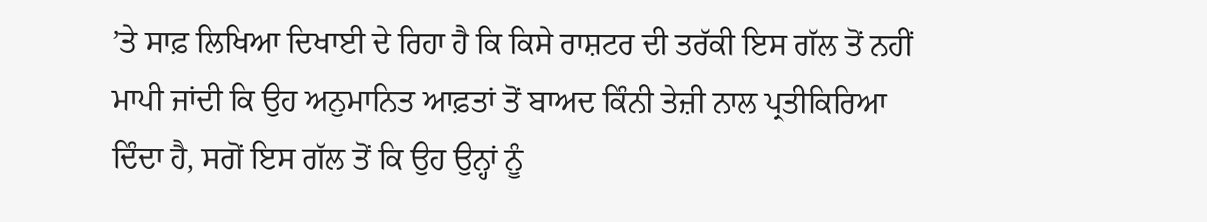’ਤੇ ਸਾਫ਼ ਲਿਖਿਆ ਦਿਖਾਈ ਦੇ ਰਿਹਾ ਹੈ ਕਿ ਕਿਸੇ ਰਾਸ਼ਟਰ ਦੀ ਤਰੱਕੀ ਇਸ ਗੱਲ ਤੋਂ ਨਹੀਂ ਮਾਪੀ ਜਾਂਦੀ ਕਿ ਉਹ ਅਨੁਮਾਨਿਤ ਆਫ਼ਤਾਂ ਤੋਂ ਬਾਅਦ ਕਿੰਨੀ ਤੇਜ਼ੀ ਨਾਲ ਪ੍ਰਤੀਕਿਰਿਆ ਦਿੰਦਾ ਹੈ, ਸਗੋਂ ਇਸ ਗੱਲ ਤੋਂ ਕਿ ਉਹ ਉਨ੍ਹਾਂ ਨੂੰ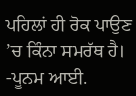ਪਹਿਲਾਂ ਹੀ ਰੋਕ ਪਾਉਣ ’ਚ ਕਿੰਨਾ ਸਮਰੱਥ ਹੈ।
-ਪੂਨਮ ਆਈ.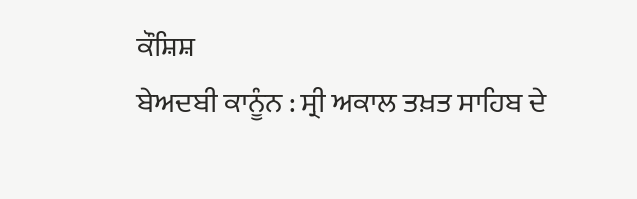ਕੌਸ਼ਿਸ਼
ਬੇਅਦਬੀ ਕਾਨੂੰਨ : ਸ੍ਰੀ ਅਕਾਲ ਤਖ਼ਤ ਸਾਹਿਬ ਦੇ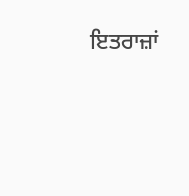ਇਤਰਾਜ਼ਾਂ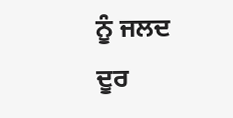ਨੂੰ ਜਲਦ ਦੂਰ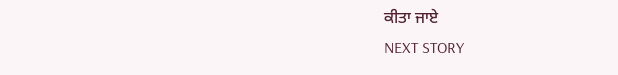ਕੀਤਾ ਜਾਏ
NEXT STORY